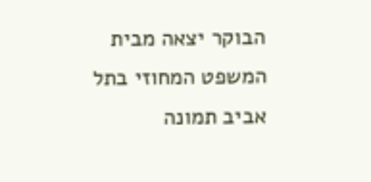הבוקר יצאה מבית המשפט המחוזי בתל אביב תמונה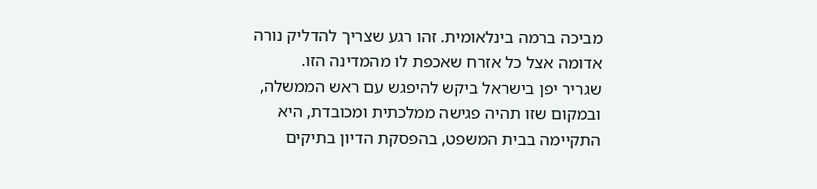מביכה ברמה בינלאומית. זהו רגע שצריך להדליק נורה אדומה אצל כל אזרח שאכפת לו מהמדינה הזו.
שגריר יפן בישראל ביקש להיפגש עם ראש הממשלה, ובמקום שזו תהיה פגישה ממלכתית ומכובדת, היא התקיימה בבית המשפט, בהפסקת הדיון בתיקים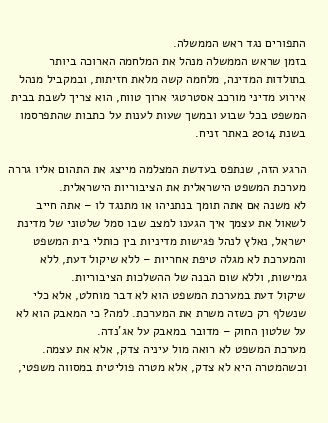התפורים נגד ראש הממשלה.
בזמן שראש הממשלה מנהל את המלחמה הארוכה ביותר בתולדות המדינה, מלחמה קשה מלאת חזיתות, ובמקביל מנהל אירוע מדיני מורכב אסטרטגי ארוך טווח, הוא צריך לשבת בבית המשפט בכל שבוע ובמשך שעות לענות על כתבות שהתפרסמו בשנת 2014 באתר זניח.

הרגע הזה, שנתפס בעדשת המצלמה מייצג את התהום אליו גררה מערכת המשפט הישראלית את הציבוריות הישראלית.
לא משנה אם אתה תומך בנתניהו או מתנגד לו – אתה חייב לשאול את עצמך איך הגענו למצב שבו סמל שלטוני של מדינת ישראל, נאלץ לנהל פגישות מדיניות בין כותלי בית המשפט והמערכת לא מגלה טיפת אחריות – ללא שיקול דעת, ללא גמישות, וללא שום הבנה של ההשלכות הציבוריות.
שיקול דעת במערכת המשפט הוא לא דבר מוחלט, אלא כלי שנשלף רק כשזה משרת את המערכת. למה? כי המאבק הוא לא על שלטון החוק – מדובר במאבק על אג'נדה.
מערכת המשפט לא רואה מול עיניה צדק, אלא את עצמה. וכשהמטרה היא לא צדק, אלא מטרה פוליטית במסווה משפטי,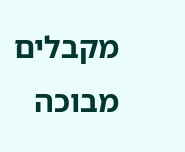מקבלים מבוכה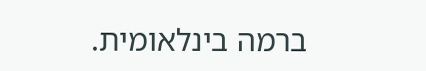ברמה בינלאומית.